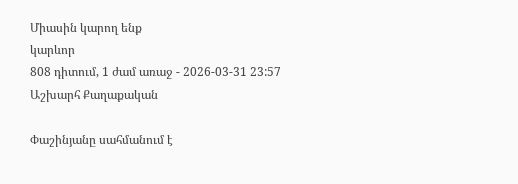Միասին կարող ենք
կարևոր
808 դիտում, 1 ժամ առաջ - 2026-03-31 23:57
Աշխարհ Քաղաքական

Փաշինյանը սահմանում է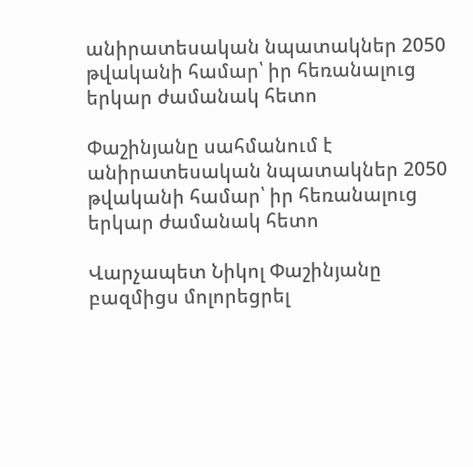անիրատեսական նպատակներ 2050 թվականի համար՝ իր հեռանալուց երկար ժամանակ հետո

Փաշինյանը սահմանում է անիրատեսական նպատակներ 2050 թվականի համար՝ իր հեռանալուց երկար ժամանակ հետո

Վարչապետ Նիկոլ Փաշինյանը բազմիցս մոլորեցրել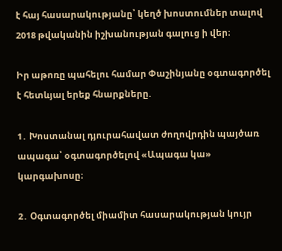է հայ հասարակությանը՝ կեղծ խոստումներ տալով 2018 թվականին իշխանության գալուց ի վեր։

Իր աթոռը պահելու համար Փաշինյանը օգտագործել է հետևյալ երեք հնարքները.

1․ Խոստանալ դյուրահավատ ժողովրդին պայծառ ապագա՝ օգտագործելով «Ապագա կա» կարգախոսը։

2․ Օգտագործել միամիտ հասարակության կույր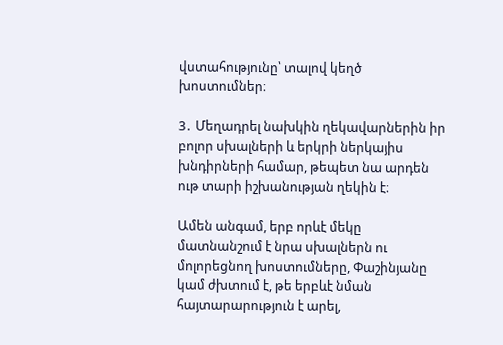վստահությունը՝ տալով կեղծ խոստումներ։

3․ Մեղադրել նախկին ղեկավարներին իր բոլոր սխալների և երկրի ներկայիս խնդիրների համար, թեպետ նա արդեն ութ տարի իշխանության ղեկին է։

Ամեն անգամ, երբ որևէ մեկը մատնանշում է նրա սխալներն ու մոլորեցնող խոստումները, Փաշինյանը կամ ժխտում է, թե երբևէ նման հայտարարություն է արել,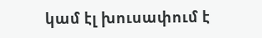կամ էլ խուսափում է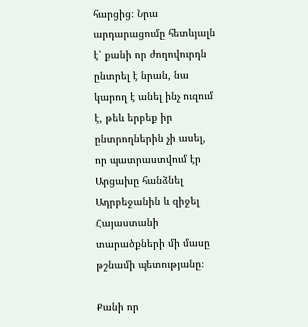հարցից։ Նրա արդարացումը հետևյալն է՝ քանի որ ժողովուրդն ընտրել է նրան, նա կարող է անել ինչ ուզում է, թեև երբեք իր ընտրողներին չի ասել, որ պատրաստվում էր Արցախը հանձնել Ադրբեջանին և զիջել Հայաստանի տարածքների մի մասը թշնամի պետությանը։

Քանի որ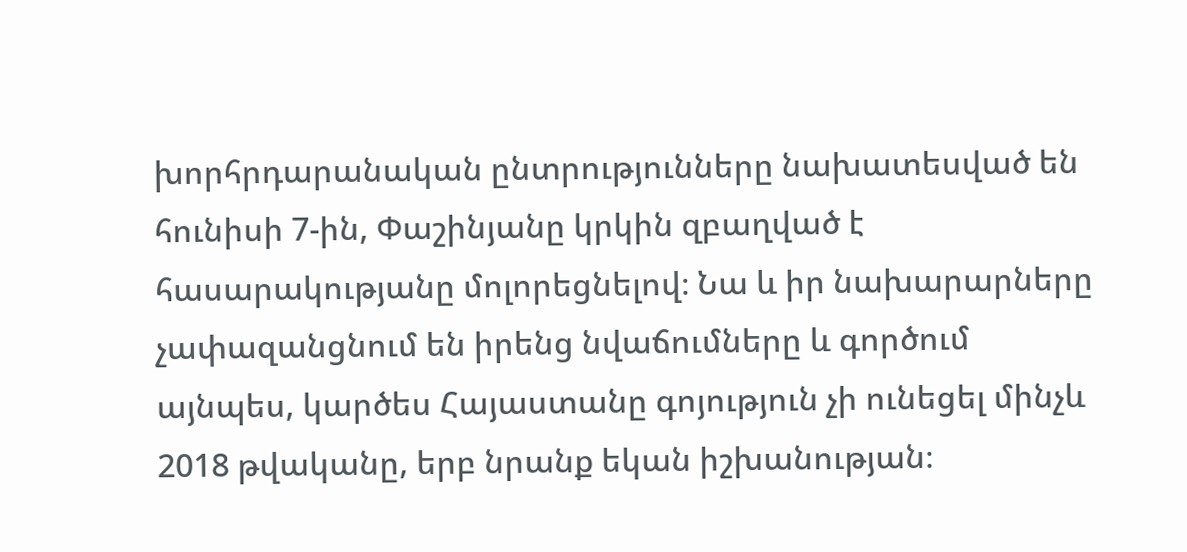խորհրդարանական ընտրությունները նախատեսված են հունիսի 7-ին, Փաշինյանը կրկին զբաղված է հասարակությանը մոլորեցնելով։ Նա և իր նախարարները չափազանցնում են իրենց նվաճումները և գործում այնպես, կարծես Հայաստանը գոյություն չի ունեցել մինչև 2018 թվականը, երբ նրանք եկան իշխանության։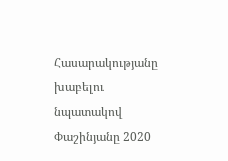Հասարակությանը խաբելու նպատակով Փաշինյանը 2020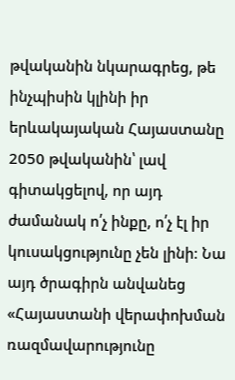թվականին նկարագրեց, թե ինչպիսին կլինի իր երևակայական Հայաստանը 2050 թվականին՝ լավ գիտակցելով, որ այդ ժամանակ ո՛չ ինքը, ո՛չ էլ իր կուսակցությունը չեն լինի։ Նա այդ ծրագիրն անվանեց «Հայաստանի վերափոխման ռազմավարությունը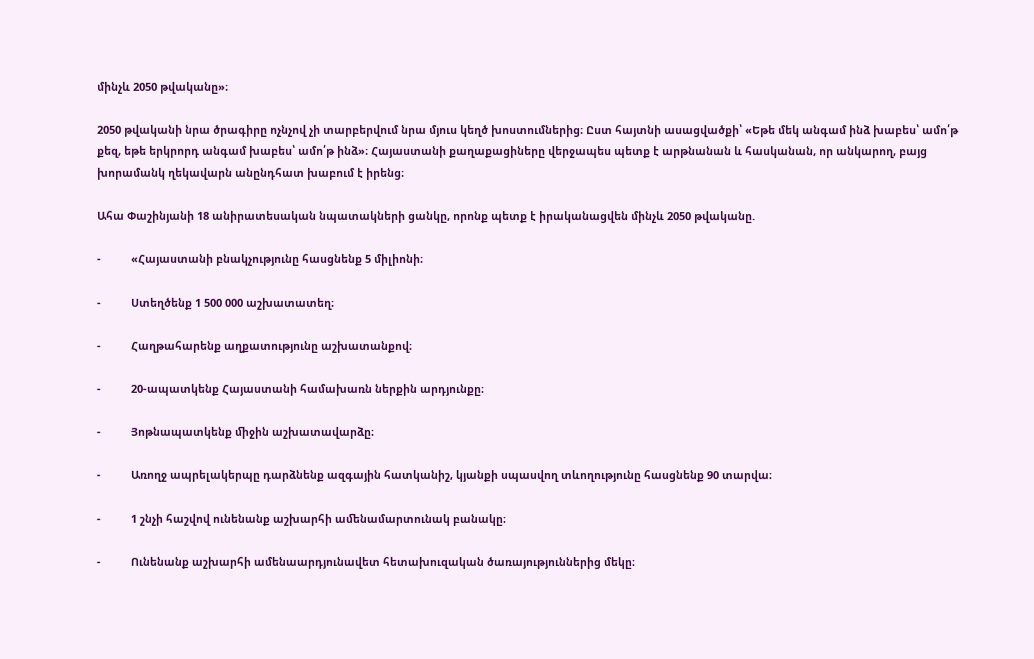մինչև 2050 թվականը»։

2050 թվականի նրա ծրագիրը ոչնչով չի տարբերվում նրա մյուս կեղծ խոստումներից։ Ըստ հայտնի ասացվածքի՝ «Եթե մեկ անգամ ինձ խաբես՝ ամո՛թ քեզ, եթե երկրորդ անգամ խաբես՝ ամո՛թ ինձ»։ Հայաստանի քաղաքացիները վերջապես պետք է արթնանան և հասկանան, որ անկարող, բայց խորամանկ ղեկավարն անընդհատ խաբում է իրենց։

Ահա Փաշինյանի 18 անիրատեսական նպատակների ցանկը, որոնք պետք է իրականացվեն մինչև 2050 թվականը.

-          «Հայաստանի բնակչությունը հասցնենք 5 միլիոնի։

-          Ստեղծենք 1 500 000 աշխատատեղ։

-          Հաղթահարենք աղքատությունը աշխատանքով։

-          20-ապատկենք Հայաստանի համախառն ներքին արդյունքը։

-          Յոթնապատկենք ﬕջին աշխատավարձը։

-          Առողջ ապրելակերպը դարձնենք ազգային հատկանիշ, կյանքի սպասվող տևողությունը հասցնենք 90 տարվա։

-          1 շնչի հաշվով ունենանք աշխարհի աﬔնամարտունակ բանակը։

-          Ունենանք աշխարհի ամենաարդյունավետ հետախուզական ծառայություններից մեկը։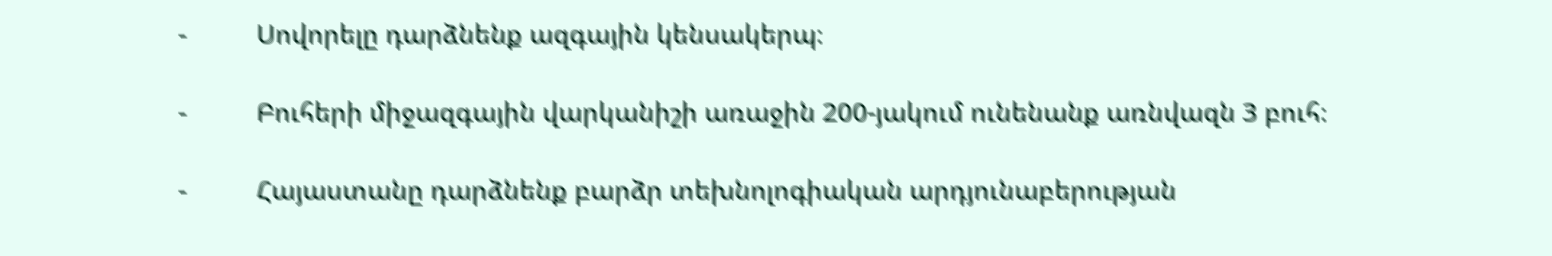-          Սովորելը դարձնենք ազգային կենսակերպ։

-          Բուհերի միջազգային վարկանիշի առաջին 200-յակում ունենանք առնվազն 3 բուհ։

-          Հայաստանը դարձնենք բարձր տեխնոլոգիական արդյունաբերության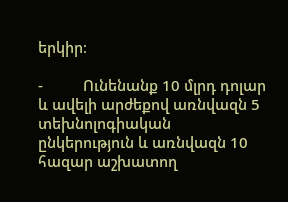երկիր։

-          Ունենանք 10 մլրդ դոլար և ավելի արժեքով առնվազն 5 տեխնոլոգիական ընկերություն և առնվազն 10 հազար աշխատող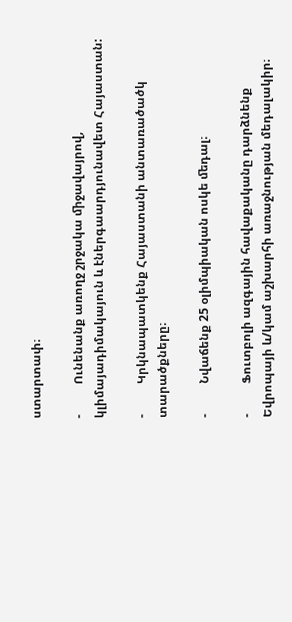ստարտափ։

-          Ունենանք առողջ շրջակա ﬕջավայրով, կլիմայադիմակայուն և էներգաարդյունավետ Հայաստան:

-          Կրկնապատկենք Հայաստանի անտառածածկ տարածքները։

-          Նվաճենք 25 օլիմպիական ոսկե ﬔդալ։

-          Ֆուտբոլի ազգային հավաքականը դարձնենք Եվրոպայի և/կամ աշխարհի առաջնության մեդալակիր։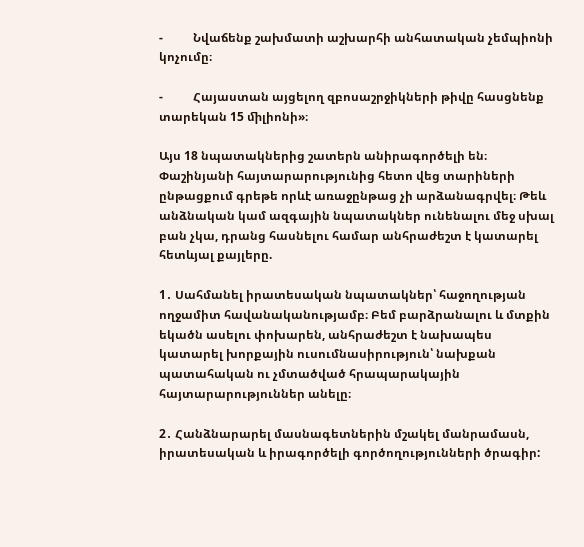-          Նվաճենք շախմատի աշխարհի անհատական չեմպիոնի կոչումը։

-          Հայաստան այցելող զբոսաշրջիկների թիվը հասցնենք տարեկան 15 ﬕլիոնի»։

Այս 18 նպատակներից շատերն անիրագործելի են։ Փաշինյանի հայտարարությունից հետո վեց տարիների ընթացքում գրեթե որևէ առաջընթաց չի արձանագրվել։ Թեև անձնական կամ ազգային նպատակներ ունենալու մեջ սխալ բան չկա, դրանց հասնելու համար անհրաժեշտ է կատարել հետևյալ քայլերը.

1․ Սահմանել իրատեսական նպատակներ՝ հաջողության ողջամիտ հավանականությամբ։ Բեմ բարձրանալու և մտքին եկածն ասելու փոխարեն, անհրաժեշտ է նախապես կատարել խորքային ուսումնասիրություն՝ նախքան պատահական ու չմտածված հրապարակային հայտարարություններ անելը։

2․ Հանձնարարել մասնագետներին մշակել մանրամասն, իրատեսական և իրագործելի գործողությունների ծրագիր: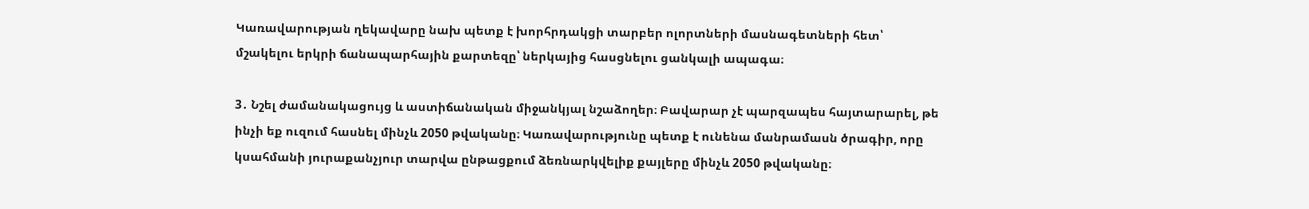Կառավարության ղեկավարը նախ պետք է խորհրդակցի տարբեր ոլորտների մասնագետների հետ՝ մշակելու երկրի ճանապարհային քարտեզը՝ ներկայից հասցնելու ցանկալի ապագա։

3․ Նշել ժամանակացույց և աստիճանական միջանկյալ նշաձողեր։ Բավարար չէ պարզապես հայտարարել, թե ինչի եք ուզում հասնել մինչև 2050 թվականը։ Կառավարությունը պետք է ունենա մանրամասն ծրագիր, որը կսահմանի յուրաքանչյուր տարվա ընթացքում ձեռնարկվելիք քայլերը մինչև 2050 թվականը։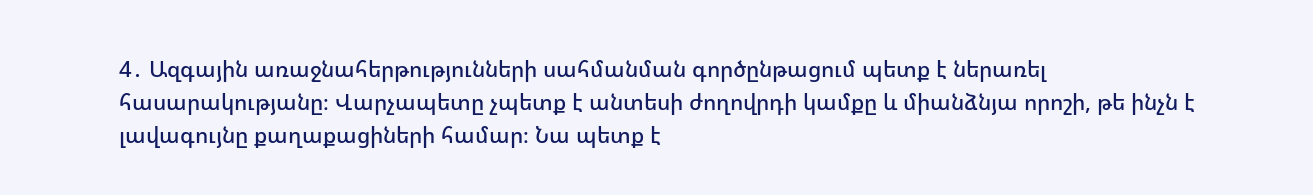4․ Ազգային առաջնահերթությունների սահմանման գործընթացում պետք է ներառել հասարակությանը։ Վարչապետը չպետք է անտեսի ժողովրդի կամքը և միանձնյա որոշի, թե ինչն է լավագույնը քաղաքացիների համար։ Նա պետք է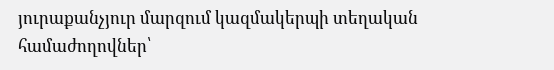յուրաքանչյուր մարզում կազմակերպի տեղական համաժողովներ՝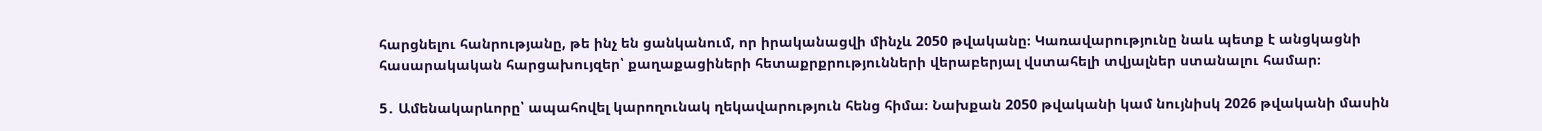հարցնելու հանրությանը, թե ինչ են ցանկանում, որ իրականացվի մինչև 2050 թվականը։ Կառավարությունը նաև պետք է անցկացնի հասարակական հարցախույզեր՝ քաղաքացիների հետաքրքրությունների վերաբերյալ վստահելի տվյալներ ստանալու համար։

5․ Ամենակարևորը՝ ապահովել կարողունակ ղեկավարություն հենց հիմա։ Նախքան 2050 թվականի կամ նույնիսկ 2026 թվականի մասին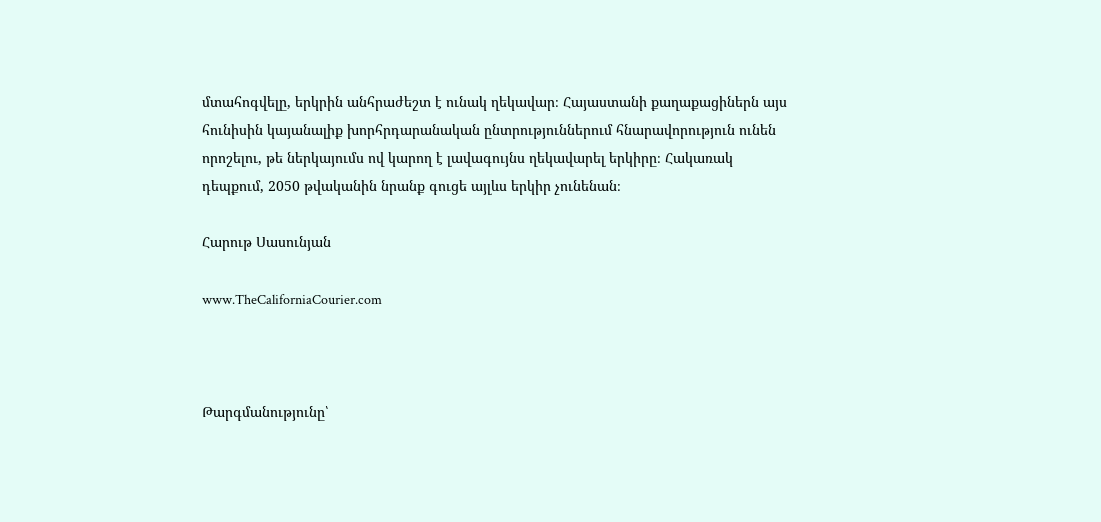մտահոգվելը, երկրին անհրաժեշտ է ունակ ղեկավար։ Հայաստանի քաղաքացիներն այս հունիսին կայանալիք խորհրդարանական ընտրություններում հնարավորություն ունեն որոշելու, թե ներկայումս ով կարող է լավագույնս ղեկավարել երկիրը։ Հակառակ դեպքում, 2050 թվականին նրանք գուցե այլևս երկիր չունենան։

Հարութ Սասունյան

www.TheCaliforniaCourier.com



Թարգմանությունը՝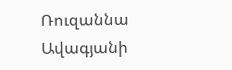Ռուզաննա Ավագյանի